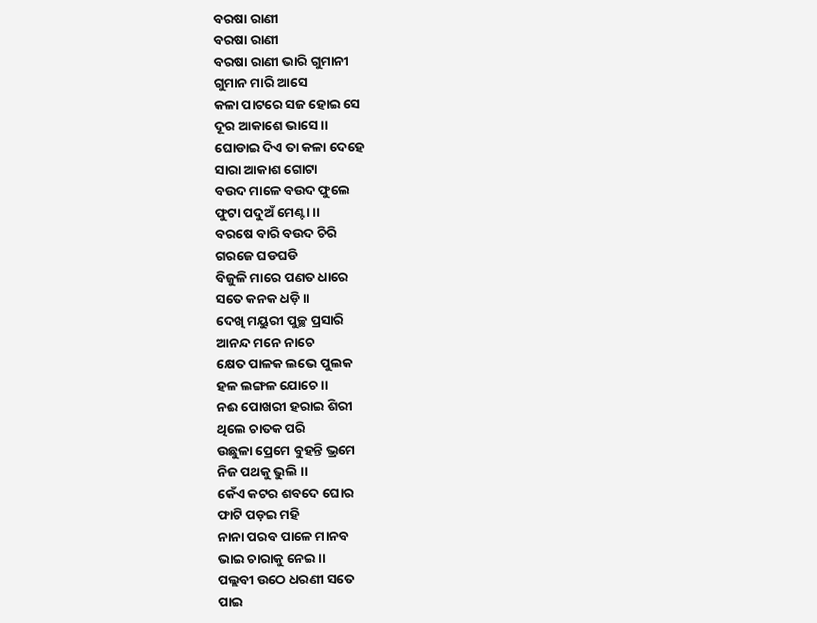ବରଷା ରାଣୀ
ବରଷା ରାଣୀ
ବରଷା ରାଣୀ ଭାରି ଗୁମାନୀ
ଗୁମାନ ମାରି ଆସେ
କଳା ପାଟରେ ସଜ ହୋଇ ସେ
ଦୂର ଆକାଶେ ଭାସେ ।।
ଘୋଡାଇ ଦିଏ ତା କଳା ଦେହେ
ସାରା ଆକାଶ ଗୋଟା
ବଉଦ ମାଳେ ବଉଦ ଫୁଲେ
ଫୁଟା ପଦୁଅଁ ମେଣ୍ଟା ।।
ବରଷେ ବାରି ବଉଦ ଚିରି
ଗରଜେ ଘଡଘଡି
ବିଜୁଳି ମାରେ ପଣତ ଧାରେ
ସତେ କନକ ଧଡ଼ି ।।
ଦେଖି ମୟୁରୀ ପୁଚ୍ଛ ପ୍ରସାରି
ଆନନ୍ଦ ମନେ ନାଚେ
କ୍ଷେତ ପାଳକ ଲଭେ ପୁଲକ
ହଳ ଲଙ୍ଗଳ ଯୋଚେ ।।
ନଈ ପୋଖରୀ ହରାଇ ଶିରୀ
ଥିଲେ ଚାତକ ପରି
ଉଛୁଳା ପ୍ରେମେ ବୁହନ୍ତି ଭ୍ରମେ
ନିଜ ପଥକୁ ଭୁଲି ।।
କେଁଏ କଟର ଶବଦେ ଘୋର
ଫାଟି ପଡ଼ଇ ମହି
ନାନା ପରବ ପାଳେ ମାନବ
ଭାଇ ଚାରାକୁ ନେଇ ।।
ପଲ୍ଲବୀ ଉଠେ ଧରଣୀ ସତେ
ପାଇ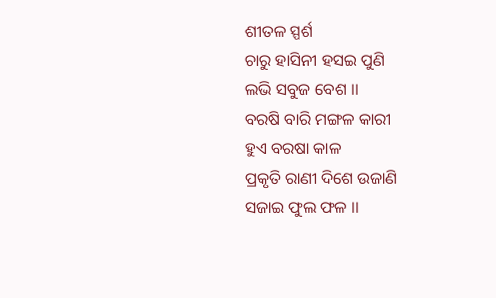ଶୀତଳ ସ୍ପର୍ଶ
ଚାରୁ ହାସିନୀ ହସଇ ପୁଣି
ଲଭି ସବୁଜ ବେଶ ।।
ବରଷି ବାରି ମଙ୍ଗଳ କାରୀ
ହୁଏ ବରଷା କାଳ
ପ୍ରକୃତି ରାଣୀ ଦିଶେ ଉଜାଣି
ସଜାଇ ଫୁଲ ଫଳ ।।